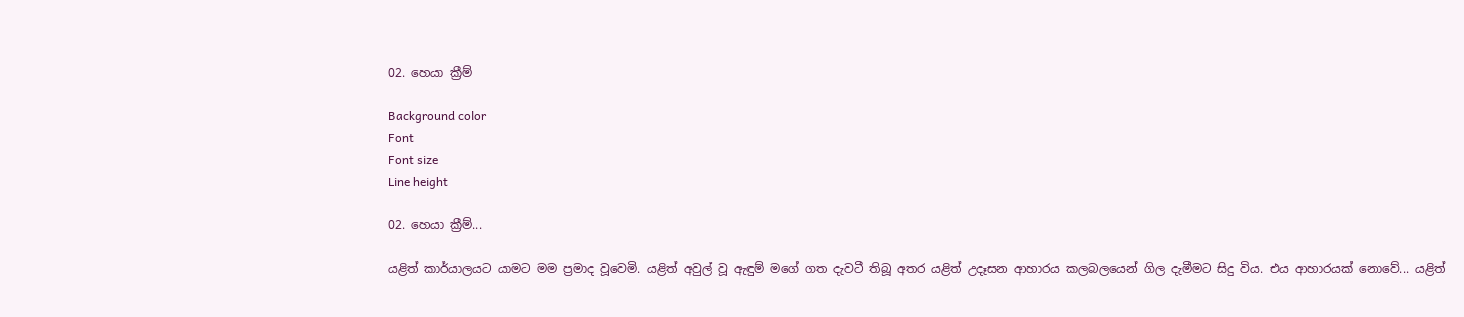02. හෙයා ක්‍රීම්

Background color
Font
Font size
Line height

02. හෙයා ක්‍රීම්...

යළිත් කාර්යාලයට යාමට මම ප්‍රමාද වූවෙමි. යළිත් අවුල් වූ ඇඳුම් මගේ ගත දැවටී තිබූ අතර යළිත් උදෑසන ආහාරය කලබලයෙන් ගිල දැමීමට සිදු විය. එය ආහාරයක් නොවේ... යළිත්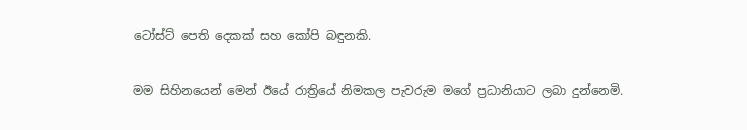ටෝස්ට් පෙති දෙකක් සහ කෝපි බඳුනකි.

මම සිහිනයෙන් මෙන් ඊයේ රාත්‍රියේ නිමකල පැවරුම මගේ ප්‍රධානියාට ලබා දුන්නෙමි.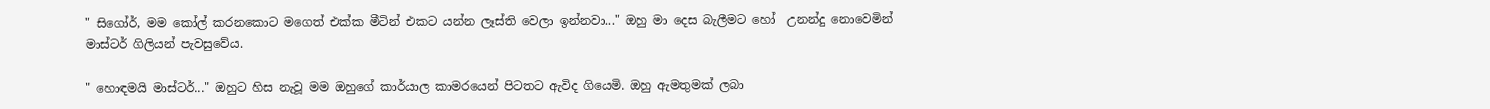" සිගෝර්, මම කෝල් කරනකොට මගෙත් එක්ක මීටින් එකට යන්න ලෑස්ති වෙලා ඉන්නවා..." ඔහු මා දෙස බැලීමට හෝ  උනන්දු නොවෙමින් මාස්ටර් ගිලියන් පැවසුවේය.

" හොඳමයි මාස්ටර්..." ඔහුට හිස නැවූ මම ඔහුගේ කාර්යාල කාමරයෙන් පිටතට ඇවිද ගියෙමි. ඔහු ඇමතුමක් ලබා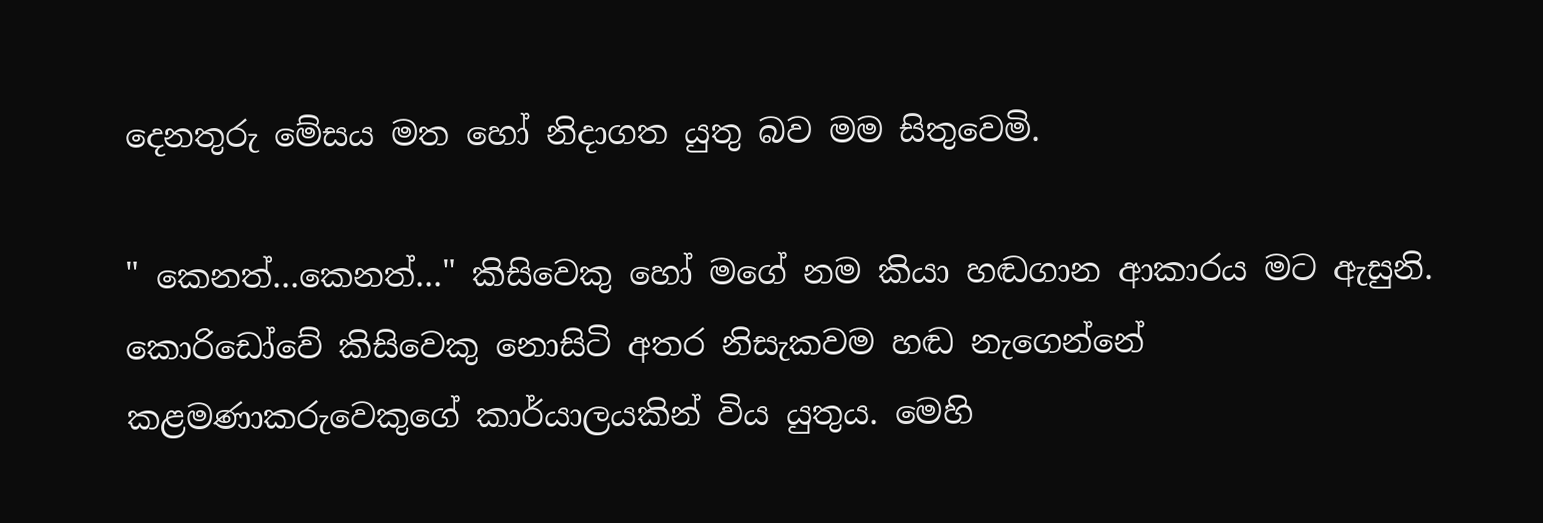දෙනතුරු මේසය මත හෝ නිදාගත යුතු බව මම සිතුවෙමි.

" කෙනත්...කෙනත්..." කිසිවෙකු හෝ මගේ නම කියා හඬගාන ආකාරය මට ඇසුනි. කොරිඩෝවේ කිසිවෙකු නොසිටි අතර නිසැකවම හඬ නැගෙන්නේ කළමණාකරුවෙකුගේ කාර්යාලයකින් විය යුතුය. මෙහි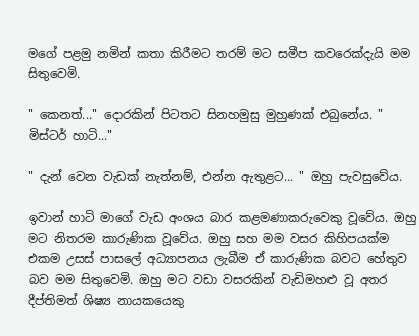මගේ පළමු නමින් කතා කිරීමට තරම් මට සමීප කවරෙක්දැයි මම සිතුවෙමි.

" කෙනත්..." දොරකින් පිටතට සිනහමුසු මුහුණක් එබුනේය. " මිස්ටර් හාටි..."

" දැන් වෙන වැඩක් නැත්නම්, එන්න ඇතුළට... " ඔහු පැවසුවේය.

ඉවාන් හාටි මාගේ වැඩ අංශය බාර කළමණාකරුවෙකු වූවේය. ඔහු මට නිතරම කාරුණික වූවේය. ඔහු සහ මම වසර කිහිපයක්ම එකම උසස් පාසලේ අධ්‍යාපනය ලැබීම ඒ කාරුණික බවට හේතුව බව මම සිතුවෙමි. ඔහු මට වඩා වසරකින් වැඩිමහළු වූ අතර දීප්තිමත් ශිෂ්‍ය නායකයෙකු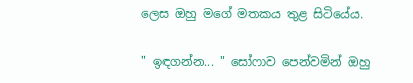ලෙස ඔහු මගේ මතකය තුළ සිටියේය.

" ඉඳගන්න... " සෝෆාව පෙන්වමින් ඔහු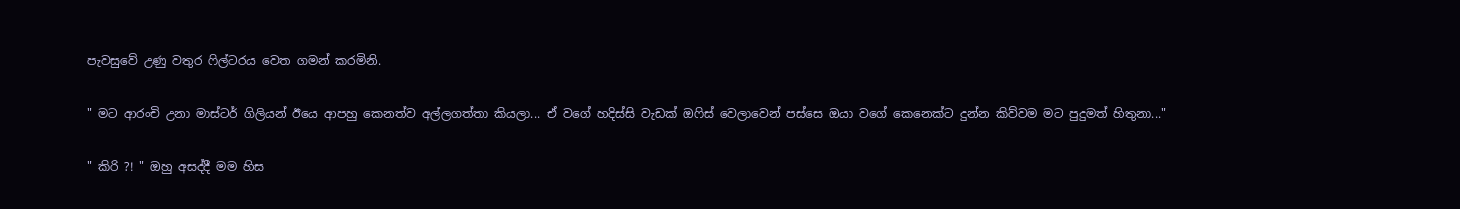පැවසුවේ උණු වතුර ෆිල්ටරය වෙත ගමන් කරමිනි.

" මට ආරංචි උනා මාස්ටර් ගිලියන් ඊයෙ ආපහු කෙනත්ව අල්ලගත්තා කියලා... ඒ වගේ හදිස්සි වැඩක් ඔෆිස් වෙලාවෙන් පස්සෙ ඔයා වගේ කෙනෙක්ට දුන්න කිව්වම මට පුදුමත් හිතුනා..."

" කිරි ?! " ඔහු අසද්දී මම හිස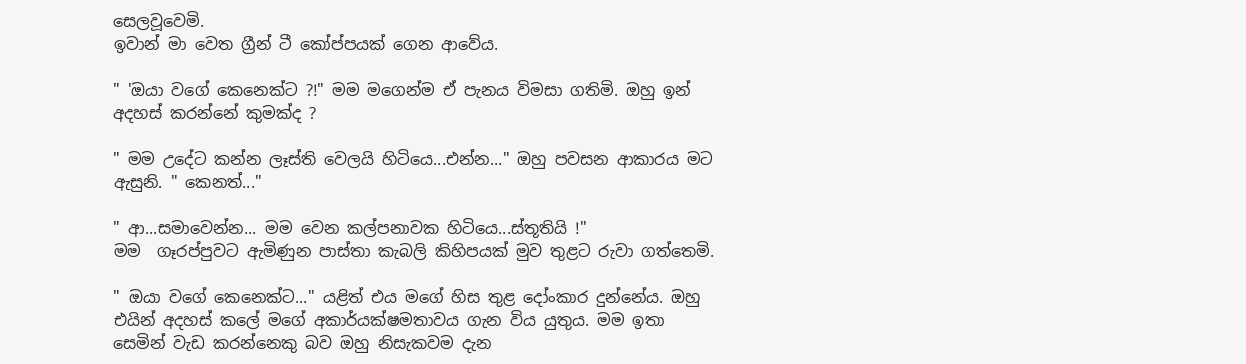සෙලවූවෙමි.
ඉවාන් මා වෙත ග්‍රීන් ටී කෝප්පයක් ගෙන ආවේය.

" 'ඔයා වගේ කෙනෙක්ට ?!" මම මගෙන්ම ඒ පැනය විමසා ගතිමි. ඔහු ඉන් අදහස් කරන්නේ කුමක්ද ?

" මම උදේට කන්න ලෑස්ති වෙලයි හිටියෙ...එන්න..." ඔහු පවසන ආකාරය මට ඇසුනි. " කෙනත්..."

" ආ...සමාවෙන්න... මම වෙන කල්පනාවක හිටියෙ...ස්තූතියි !"
මම  ගෑරප්පුවට ඇමිණුන පාස්තා කැබලි කිහිපයක් මුව තුළට රුවා ගත්තෙමි.

" ඔයා වගේ කෙනෙක්ට..." යළිත් එය මගේ හිස තුළ දෝංකාර දුන්නේය. ඔහු එයින් අදහස් කලේ මගේ අකාර්යක්ෂමතාවය ගැන විය යුතුය. මම ඉතා සෙමින් වැඩ කරන්නෙකු බව ඔහු නිසැකවම දැන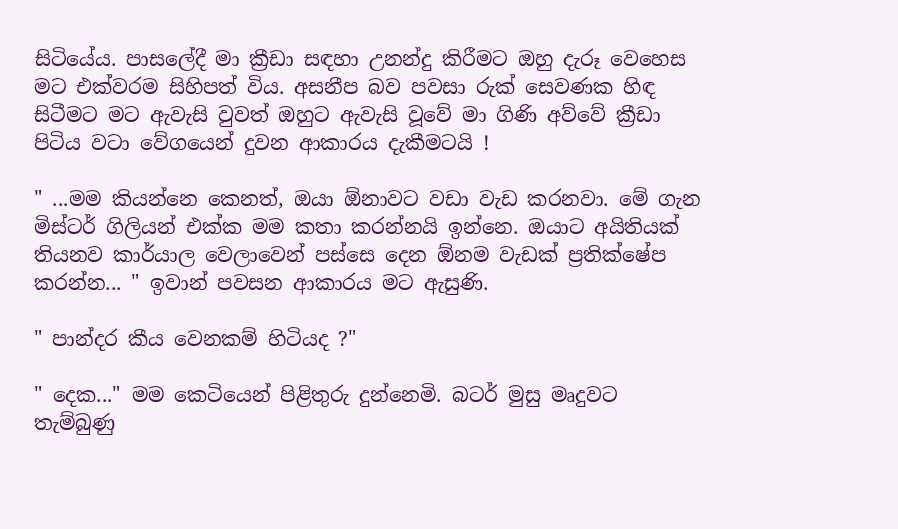සිටියේය. පාසලේදී මා ක්‍රීඩා සඳහා උනන්දු කිරීමට ඔහු දැරූ වෙහෙස මට එක්වරම සිහිපත් විය. අසනීප බව පවසා රුක් සෙවණක හිඳ සිටීමට මට ඇවැසි වුවත් ඔහුට ඇවැසි වූවේ මා ගිණි අව්වේ ක්‍රීඩා පිටිය වටා වේගයෙන් දුවන ආකාරය දැකීමටයි !

" ...මම කියන්නෙ කෙනත්, ඔයා ඕනාවට වඩා වැඩ කරනවා. මේ ගැන මිස්‍ටර් ගිලියන් එක්ක මම කතා කරන්නයි ඉන්නෙ. ඔයාට අයිතියක් තියනව කාර්යාල වෙලාවෙන් පස්සෙ දෙන ඕනම වැඩක් ප්‍රතික්ෂේප කරන්න... " ඉවාන් පවසන ආකාරය මට ඇසුණි.

" පාන්දර කීය වෙනකම් හිටියද ?"

" දෙක..." මම කෙටියෙන් පිළිතුරු දුන්නෙමි. බටර් මුසු මෘදුවට තැම්බුණු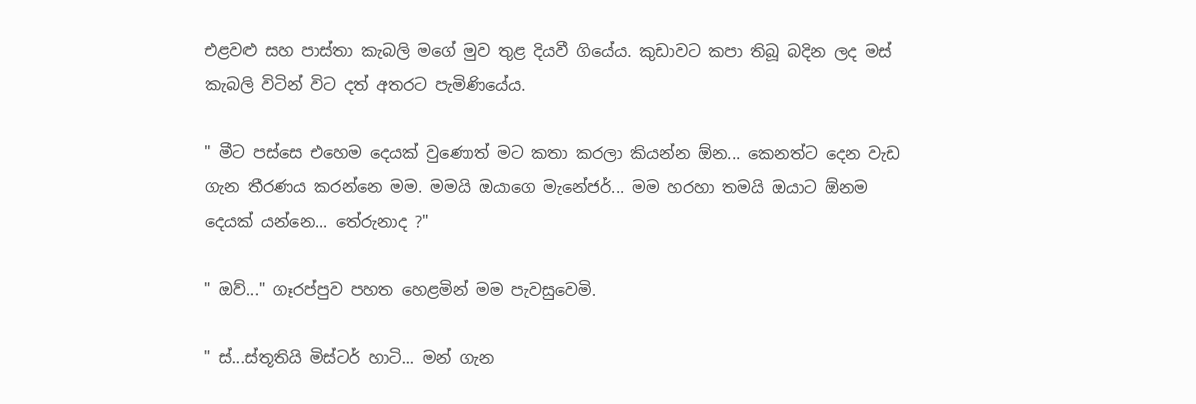එළවළු සහ පාස්තා කැබලි මගේ මුව තුළ දියවී ගියේය. කුඩාවට කපා තිබූ බදින ලද මස් කැබලි විටින් විට දත් අතරට පැමිණියේය.

" මීට පස්සෙ එහෙම දෙයක් වුණොත් මට කතා කරලා කියන්න ඕන... කෙනත්ට දෙන වැඩ ගැන තීරණය කරන්නෙ මම. මමයි ඔයාගෙ මැනේජර්... මම හරහා තමයි ඔයාට ඕනම දෙයක් යන්නෙ... තේරුනාද ?"

" ඔව්..." ගෑරප්පුව පහත හෙළමින් මම පැවසුවෙමි.

" ස්...ස්තූතියි මිස්ටර් හාටි... මන් ගැන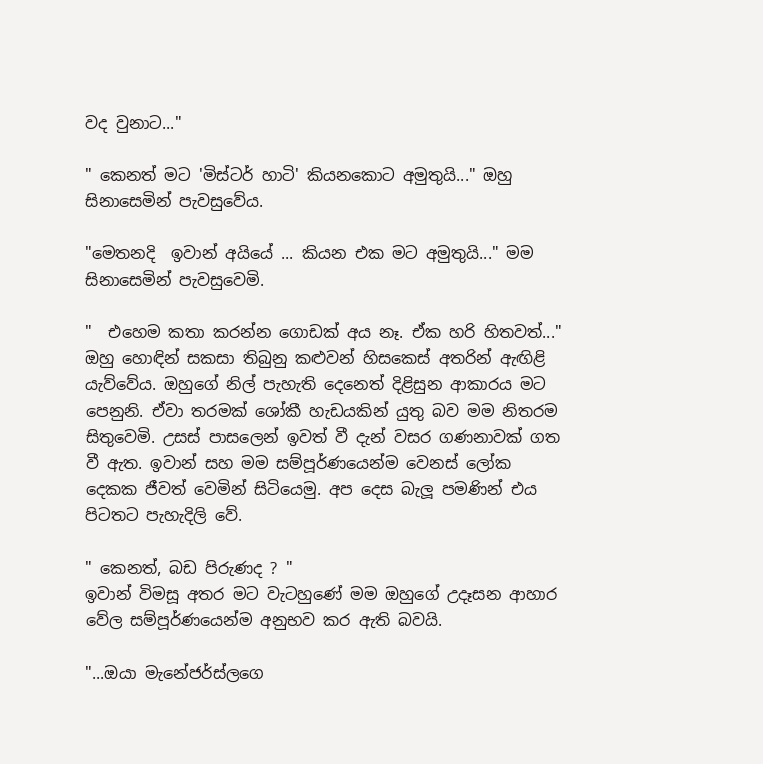වද වුනාට..."

" කෙනත් මට 'මිස්ටර් හාටි' කියනකොට අමුතුයි..." ඔහු සිනාසෙමින් පැවසුවේය.

"මෙතනදි  ඉවාන් අයියේ ... කියන එක මට අමුතුයි..." මම සිනාසෙමින් පැවසුවෙමි.

"  එහෙම කතා කරන්න ගොඩක් අය නෑ. ඒක හරි හිතවත්..."
ඔහු හොඳින් සකසා තිබුනු කළුවන් හිසකෙස් අතරින් ඇඟිළි යැව්වේය. ඔහුගේ නිල් පැහැති දෙනෙත් දිළිසුන ආකාරය මට පෙනුනි. ඒවා තරමක් ශෝකී හැඩයකින් යුතු බව මම නිතරම සිතුවෙමි. උසස් පාසලෙන් ඉවත් වී දැන් වසර ගණනාවක් ගත වී ඇත. ඉවාන් සහ මම සම්පූර්ණයෙන්ම වෙනස් ලෝක දෙකක ජීවත් වෙමින් සිටියෙමු. අප දෙස බැලූ පමණින් එය පිටතට පැහැදිලි වේ.

" කෙනත්, බඩ පිරුණද ? "
ඉවාන් විමසූ අතර මට වැටහුණේ මම ඔහුගේ උදෑසන ආහාර වේල සම්පූර්ණයෙන්ම අනුභව කර ඇති බවයි.

"...ඔයා මැනේජර්ස්ලගෙ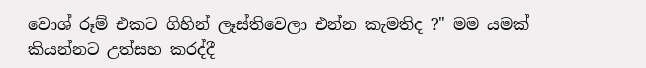වොශ් රූම් එකට ගිහින් ලෑස්තිවෙලා එන්න කැමතිද ?" මම යමක් කියන්නට උත්සහ කරද්දී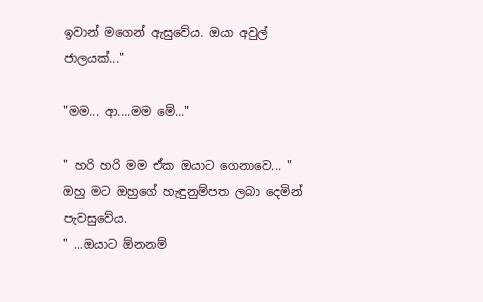ඉවාන් මගෙන් ඇසුවේය. ඔයා අවුල් ජාලයක්..."

"මම... ආ....මම මේ..."

" හරි හරි මම ඒක ඔයාට ගෙනාවෙ... " ඔහු මට ඔහුගේ හැඳුනුම්පත ලබා දෙමින් පැවසුවේය.
" ...ඔයාට ඕනනම්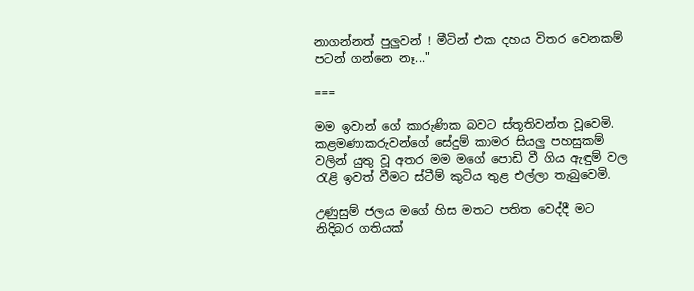නාගන්නත් පුලුවන් ! මීටින් එක දහය විතර වෙනකම් පටන් ගන්නෙ නෑ..."

===

මම ඉවාන් ගේ කාරුණික බවට ස්තූතිවන්ත වූවෙමි. කළමණාකරුවන්ගේ සේදුම් කාමර සියලු පහසුකම් වලින් යුතු වූ අතර මම මගේ පොඩි වී ගිය ඇඳුම් වල රැළි ඉවත් වීමට ස්ටීම් කුටිය තුළ එල්ලා තැබුවෙමි.

උණුසුම් ජලය මගේ හිස මතට පතිත වෙද්දී මට නිදිබර ගතියක්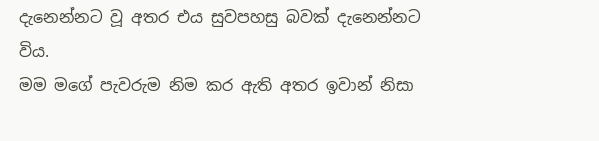දැනෙන්නට වූ අතර එය සුවපහසු බවක් දැනෙන්නට විය.
මම මගේ පැවරුම නිම කර ඇති අතර ඉවාන් නිසා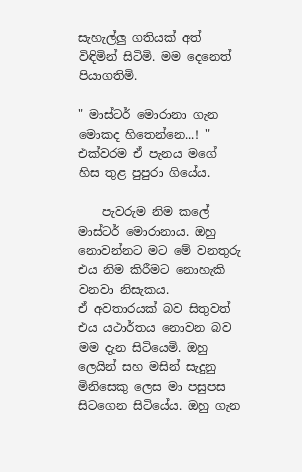සැහැල්ලු ගතියක් අත් විඳිමින් සිටිමි. මම දෙනෙත් පියාගතිමි.

" මාස්ටර් මොරානා ගැන මොකද හිතෙන්නෙ...! "
එක්වරම ඒ පැනය මගේ හිස තුළ පුපුරා ගියේය.

    පැවරුම නිම කලේ මාස්ටර් මොරානාය. ඔහු නොවන්නට මට මේ වනතුරු එය නිම කිරීමට නොහැකි වනවා නිසැකය.
ඒ අවතාරයක් බව සිතුවත් එය යථාර්තය නොවන බව මම දැන සිටියෙමි. ඔහු ලෙයින් සහ මසින් සැදුනු මිනිසෙකු ලෙස මා පසුපස සිටගෙන සිටියේය. ඔහු ගැන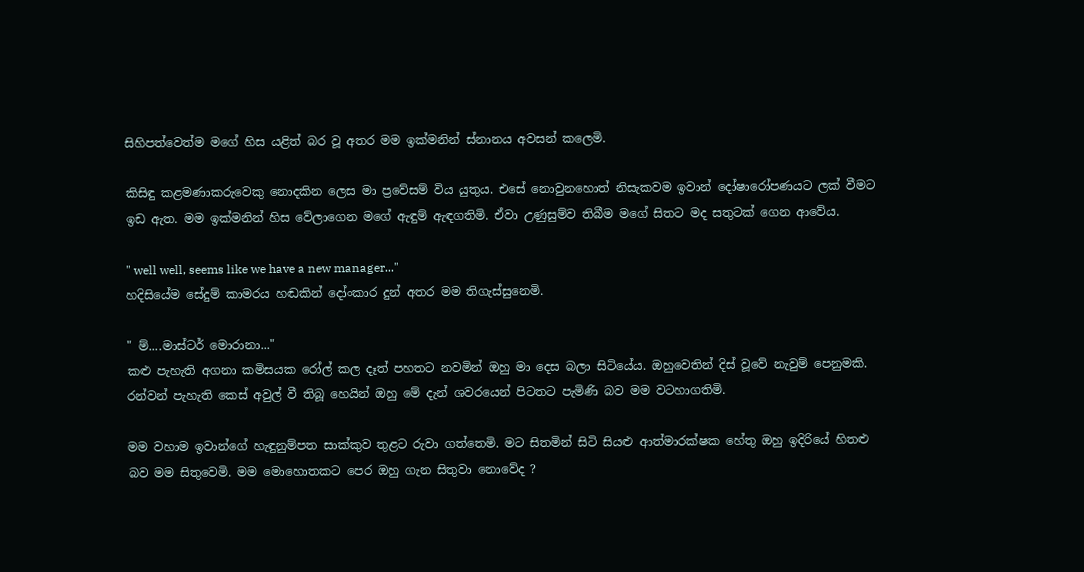සිහිපත්වෙත්ම මගේ හිස යළිත් බර වූ අතර මම ඉක්මනින් ස්නානය අවසන් කලෙමි.

කිසිඳු කළමණාකරුවෙකු නොදකින ලෙස මා ප්‍රවේසම් විය යුතුය. එසේ නොවුනහොත් නිසැකවම ඉවාන් දෝෂාරෝපණයට ලක් වීමට ඉඩ ඇත. මම ඉක්මනින් හිස වේලාගෙන මගේ ඇඳුම් ඇඳගතිමි. ඒවා උණුසුම්ව තිබීම මගේ සිතට මද සතුටක් ගෙන ආවේය.

" well well, seems like we have a new manager..."
හදිසියේම සේදුම් කාමරය හඬකින් දෝංකාර දුන් අතර මම තිගැස්සුනෙමි.

" ම්....මාස්ටර් මොරානා..."
කළු පැහැති අගනා කමිසයක රෝල් කල දෑත් පහතට නවමින් ඔහු මා දෙස බලා සිටියේය. ඔහුවෙතින් දිස් වූවේ නැවුම් පෙනුමකි. රන්වන් පැහැති කෙස් අවුල් වී තිබූ හෙයින් ඔහු මේ දැන් ශවරයෙන් පිටතට පැමිණි බව මම වටහාගතිමි.

මම වහාම ඉවාන්ගේ හැඳුනුම්පත සාක්කුව තුළට රුවා ගත්තෙමි. මට සිතමින් සිටි සියළු ආත්මාරක්ෂක හේතු ඔහු ඉදිරියේ හිතළු බව මම සිතුවෙමි. මම මොහොතකට පෙර ඔහු ගැන සිතුවා නොවේද ?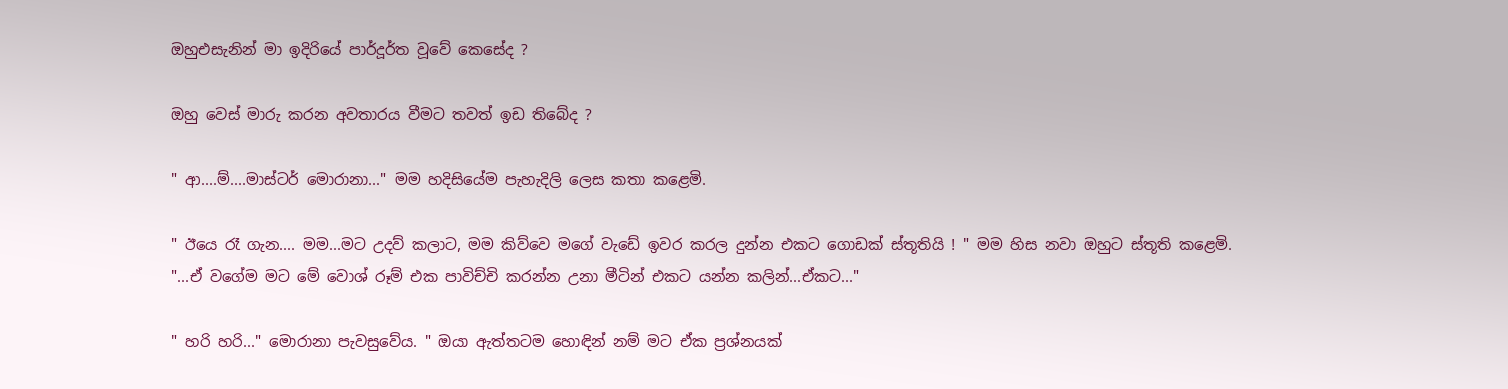ඔහුඑසැනින් මා ඉදිරියේ පාර්දූර්ත වූවේ කෙසේද ?

ඔහු වෙස් මාරු කරන අවතාරය වීමට තවත් ඉඩ තිබේද ?

" ආ....ම්....මාස්ටර් මොරානා..." මම හදිසියේම පැහැදිලි ලෙස කතා කළෙමි.

" ඊයෙ රෑ ගැන.... මම...මට උදව් කලාට, මම කිව්වෙ මගේ වැඩේ ඉවර කරල දුන්න එකට ගොඩක් ස්තූතියි ! " මම හිස නවා ඔහුට ස්තූති කළෙමි.
"...ඒ වගේම මට මේ වොශ් රූම් එක පාවිච්චි කරන්න උනා මීටින් එකට යන්න කලින්...ඒකට..."

" හරි හරි..." මොරානා පැවසුවේය. " ඔයා ඇත්තටම හොඳින් නම් මට ඒක ප්‍රශ්නයක්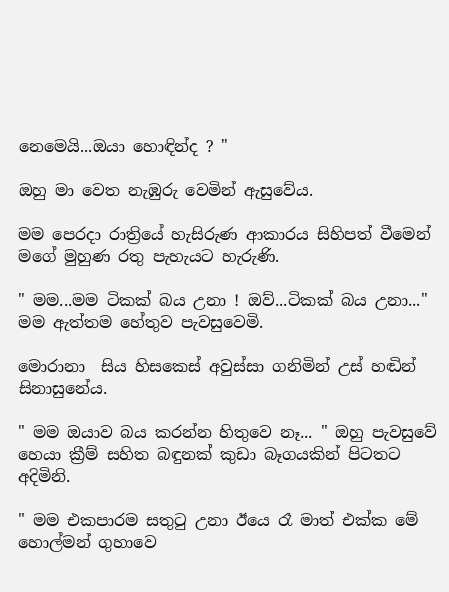නෙමෙයි...ඔයා හොඳින්ද ? "

ඔහු මා වෙත නැඹුරු වෙමින් ඇසුවේය.

මම පෙරදා රාත්‍රියේ හැසිරුණ ආකාරය සිහිපත් වීමෙන් මගේ මුහුණ රතු පැහැයට හැරුණි.

" මම...මම ටිකක් බය උනා ! ඔව්...ටිකක් බය උනා..." මම ඇත්තම හේතුව පැවසුවෙමි.

මොරානා  සිය හිසකෙස් අවුස්සා ගනිමින් උස් හඬින් සිනාසුනේය.

" මම ඔයාව බය කරන්න හිතුවෙ නෑ... " ඔහු පැවසුවේ හෙයා ක්‍රීම් සහිත බඳුනක් කුඩා බෑගයකින් පිටතට අදිමිනි.

" මම එකපාරම සතුටු උනා ඊයෙ රෑ මාත් එක්ක මේ හොල්මන් ගුහාවෙ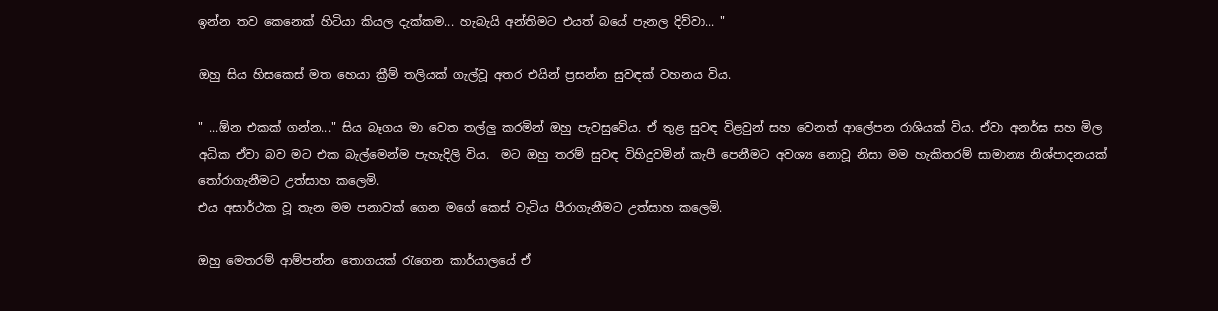ඉන්න තව කෙනෙක් හිටියා කියල දැක්කම... හැබැයි අන්තිමට එයත් බයේ පැනල දිව්වා... "

ඔහු සිය හිසකෙස් මත හෙයා ක්‍රීම් තලියක් ගැල්වූ අතර එයින් ප්‍රසන්න සුවඳක් වහනය විය.

" ...ඕන එකක් ගන්න..." සිය බෑගය මා වෙත තල්ලු කරමින් ඔහු පැවසුවේය. ඒ තුළ සුවඳ විළවුන් සහ වෙනත් ආලේපන රාශියක් විය. ඒවා අනර්ඝ සහ මිල අධික ඒවා බව මට එක බැල්මෙන්ම පැහැදිලි විය.  මට ඔහු තරම් සුවඳ විහිදුවමින් කැපී පෙනීමට අවශ්‍ය නොවූ නිසා මම හැකිතරම් සාමාන්‍ය නිශ්පාදනයක් තෝරාගැනීමට උත්සාහ කලෙමි.
එය අසාර්ථක වූ තැන මම පනාවක් ගෙන මගේ කෙස් වැටිය පීරාගැනීමට උත්සාහ කලෙමි.

ඔහු මෙතරම් ආම්පන්න තොගයක් රැගෙන කාර්යාලයේ ඒ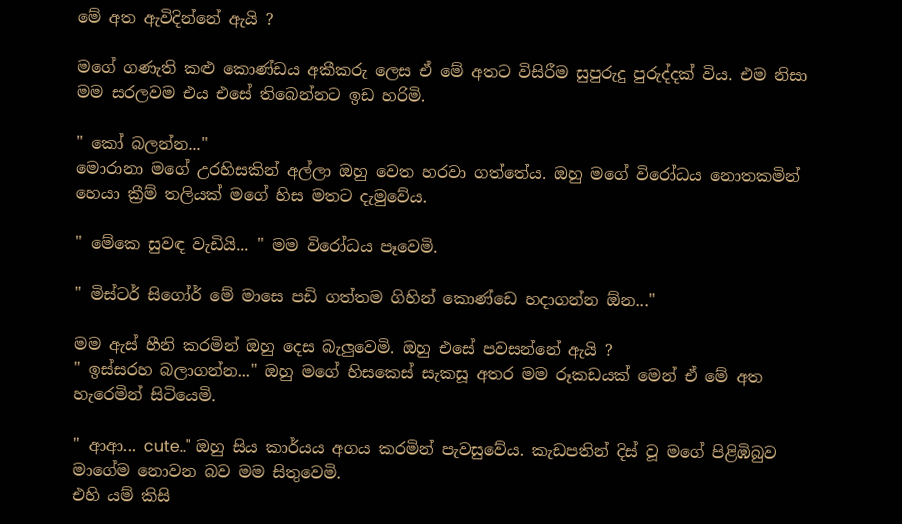මේ අත ඇවිදින්නේ ඇයි ?

මගේ ගණැති කළු කොණ්ඩය අකීකරු ලෙස ඒ මේ අතට විසිරීම සුපුරුදු පුරුද්දක් විය. එම නිසා මම සරලවම එය එසේ තිබෙන්නට ඉඩ හරිමි.

" කෝ බලන්න..."
මොරානා මගේ උරහිසකින් අල්ලා ඔහු වෙත හරවා ගත්තේය. ඔහු මගේ විරෝධය නොතකමින් හෙයා ක්‍රීම් තලියක් මගේ හිස මතට දැමුවේය.

" මේකෙ සුවඳ වැඩියි... " මම විරෝධය පෑවෙමි.

" මිස්ටර් සිගෝර් මේ මාසෙ පඩි ගත්තම ගිහින් කොණ්ඩෙ හදාගන්න ඕන..."

මම ඇස් හීනි කරමින් ඔහු දෙස බැලුවෙමි. ඔහු එසේ පවසන්නේ ඇයි ?
" ඉස්සරහ බලාගන්න..." ඔහු මගේ හිසකෙස් සැකසූ අතර මම රූකඩයක් මෙන් ඒ මේ අත හැරෙමින් සිටියෙමි.

" ආආ... cute.." ඔහු සිය කාර්යය අගය කරමින් පැවසුවේය. කැඩපතින් දිස් වූ මගේ පිළිඹිබුව මාගේම නොවන බව මම සිතුවෙමි.
එහි යම් කිසි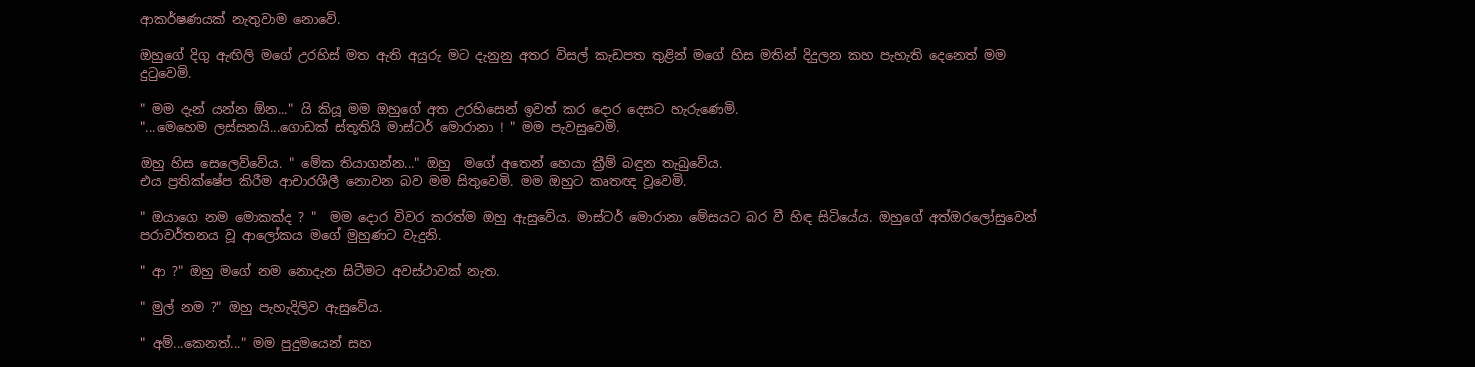ආකර්ෂණයක් නැතුවාම නොවේ.

ඔහුගේ දිගු ඇඟිලි මගේ උරහිස් මත ඇති අයුරු මට දැනුනු අතර විසල් කැඩපත තුළින් මගේ හිස මතින් දිදුලන කහ පැහැති දෙනෙත් මම දුටුවෙමි.

" මම දැන් යන්න ඕන..." යි කියූ මම ඔහුගේ අත උරහිසෙන් ඉවත් කර දොර දෙසට හැරුණෙමි.
"...මෙහෙම ලස්සනයි...ගොඩක් ස්තූතියි මාස්ටර් මොරානා ! " මම පැවසුවෙමි.

ඔහු හිස සෙලෙව්වේය. " මේක තියාගන්න..." ඔහු  මගේ අතෙන් හෙයා ක්‍රීම් බඳුන තැබුවේය.
එය ප්‍රතික්ෂේප කිරීම ආචාරශීලී නොවන බව මම සිතුවෙමි. මම ඔහුට කෘතඥ වූවෙමි.

" ඔයාගෙ නම මොකක්ද ? "  මම දොර විවර කරත්ම ඔහු ඇසුවේය. මාස්ටර් මොරානා මේසයට බර වී හිඳ සිටියේය. ඔහුගේ අත්ඔරලෝසුවෙන් පරාවර්තනය වූ ආලෝකය මගේ මුහුණට වැදුනි.

" ආ ?" ඔහු මගේ නම නොදැන සිටීමට අවස්ථාවක් නැත.

" මුල් නම ?" ඔහු පැහැදිලිව ඇසුවේය.

" අම්...කෙනත්..." මම පුදුමයෙන් සහ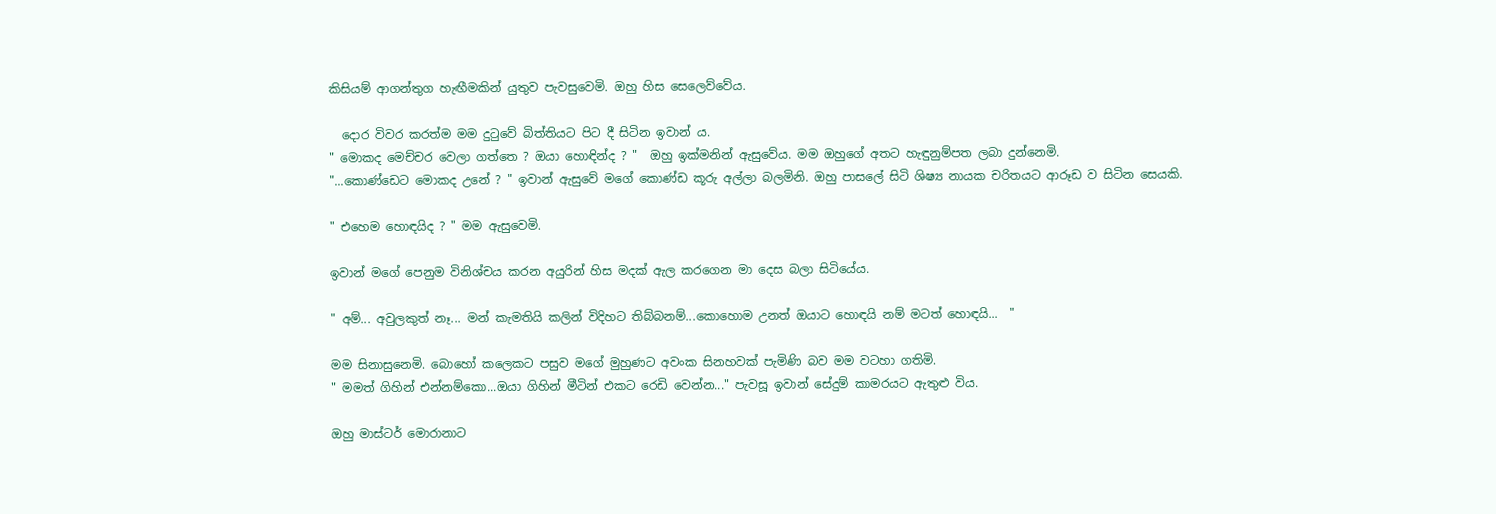කිසියම් ආගන්තුග හැඟීමකින් යුතුව පැවසුවෙමි. ඔහු හිස සෙලෙව්වේය.

  දොර විවර කරත්ම මම දුටුවේ බිත්තියට පිට දී සිටින ඉවාන් ය.
" මොකද මෙච්චර වෙලා ගත්තෙ ? ඔයා හොඳින්ද ? "  ඔහු ඉක්මනින් ඇසුවේය. මම ඔහුගේ අතට හැඳුනුම්පත ලබා දුන්නෙමි.
"...කොණ්ඩෙට මොකද උනේ ? " ඉවාන් ඇසුවේ මගේ කොණ්ඩ කූරු අල්ලා බලමිනි. ඔහු පාසලේ සිටි ශිෂ්‍ය නායක චරිතයට ආරූඩ ව සිටින සෙයකි.

" එහෙම හොඳයිද ? " මම ඇසුවෙමි.

ඉවාන් මගේ පෙනුම විනිශ්චය කරන අයුරින් හිස මදක් ඇල කරගෙන මා දෙස බලා සිටියේය.

" අම්... අවුලකුත් නෑ... මන් කැමතියි කලින් විදිහට තිබ්බනම්...කොහොම උනත් ඔයාට හොඳයි නම් මටත් හොඳයි...  "

මම සිනාසුනෙමි. බොහෝ කලෙකට පසුව මගේ මුහුණට අවංක සිනහවක් පැමිණි බව මම වටහා ගතිමි.
" මමත් ගිහින් එන්නම්කො...ඔයා ගිහින් මීටින් එකට රෙඩි වෙන්න..." පැවසූ ඉවාන් සේදුම් කාමරයට ඇතුළු විය.

ඔහු මාස්ටර් මොරානාට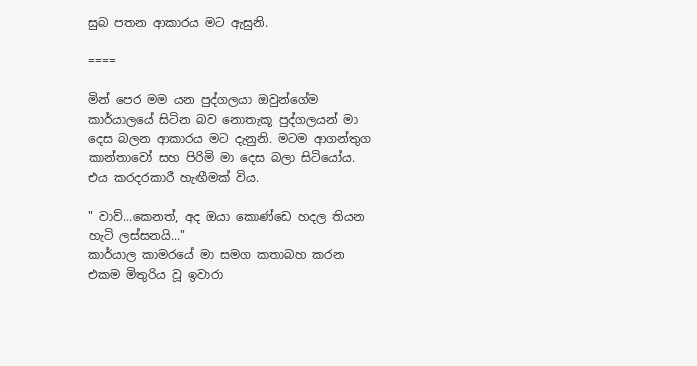සුබ පතන ආකාරය මට ඇසුනි.

====

මින් පෙර මම යන පුද්‍ගලයා ඔවුන්ගේම කාර්යාලයේ සිටින බව නොතැකූ පුද්ගලයන් මා දෙස බලන ආකාරය මට දැනුනි. මටම ආගන්තුග කාන්තාවෝ සහ පිරිමි මා දෙස බලා සිටියෝය. එය කරදරකාරී හැඟීමක් විය.

" වාව්...කෙනත්, අද ඔයා කොණ්ඩෙ හදල තියන හැටි ලස්සනයි..."
කාර්යාල කාමරයේ මා සමග කතාබහ කරන එකම මිතුරිය වූ ඉවාරා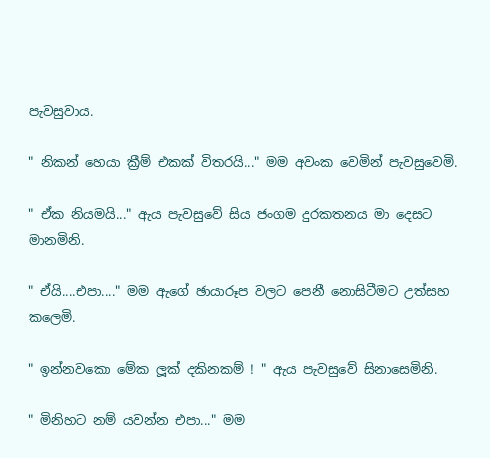පැවසුවාය.

" නිකන් හෙයා ක්‍රීම් එකක් විතරයි..." මම අවංක වෙමින් පැවසුවෙමි.

" ඒක නියමයි..." ඇය පැවසුවේ සිය ජංගම දුරකතනය මා දෙසට මානමිනි.

" ඒයි....එපා...." මම ඇගේ ඡායාරූප වලට පෙනී නොසිටීමට උත්සහ කලෙමි.

" ඉන්නවකො මේක ලූක් දකිනකම් ! " ඇය පැවසුවේ සිනාසෙමිනි.

" මිනිහට නම් යවන්න එපා..." මම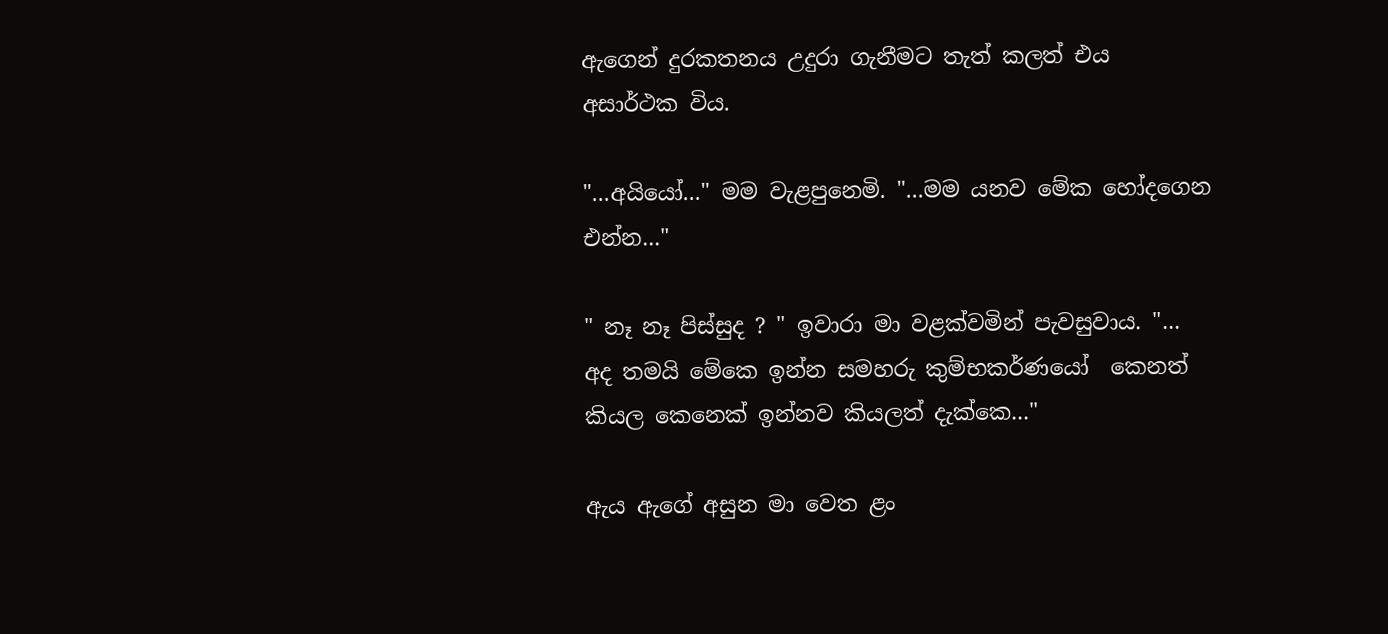ඇගෙන් දුරකතනය උදුරා ගැනීමට තැත් කලත් එය අසාර්ථක විය.

"...අයියෝ..." මම වැළපුනෙමි. "...මම යනව මේක හෝදගෙන එන්න..."

" නෑ නෑ පිස්සුද ? " ඉවාරා මා වළක්වමින් පැවසුවාය. "... අද තමයි මේකෙ ඉන්න සමහරු කුම්භකර්ණයෝ  කෙනත් කියල කෙනෙක් ඉන්නව කියලත් දැක්කෙ..."

ඇය ඇගේ අසුන මා වෙත ළං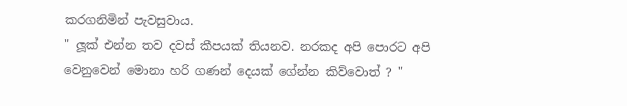කරගනිමින් පැවසුවාය.
" ලූක් එන්න තව දවස් කීපයක් තියනව. නරකද අපි පොරට අපි වෙනුවෙන් මොනා හරි ගණන් දෙයක් ගේන්න කිව්වොත් ? "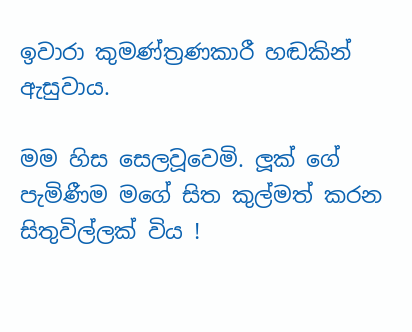ඉවාරා කුමණ්ත්‍රණකාරී හඬකින් ඇසුවාය.

මම හිස සෙලවූවෙමි. ලූක් ගේ පැමිණීම මගේ සිත කුල්මත් කරන සිතුවිල්ලක් විය !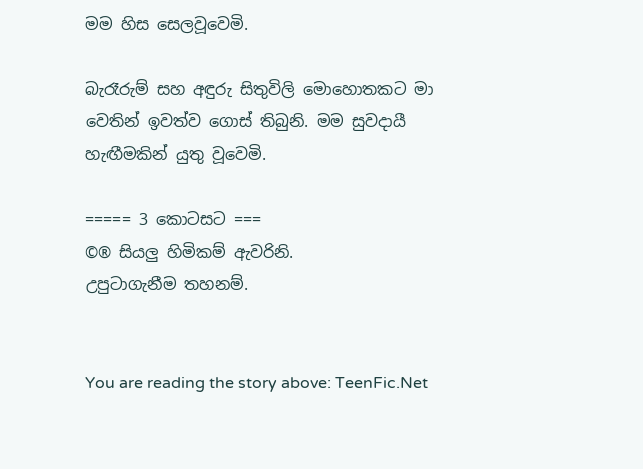මම හිස සෙලවූවෙමි.

බැරෑරුම් සහ අඳුරු සිතුවිලි මොහොතකට මා වෙතින් ඉවත්ව ගොස් තිබුනි. මම සුවදායී හැඟීමකින් යුතු වූවෙමි.

===== 3 කොටසට ===
©® සියලු හිමිකම් ඇවරිනි.
උපුටාගැනීම තහනම්.


You are reading the story above: TeenFic.Net